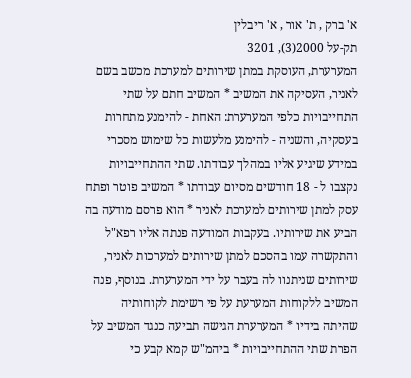א' ברק , ת' אור , א' ריבלין
תק-על 2000(3), 3201
המערערת, העוסקת במתן שירותים למערכת מכשב בשם לאניר, העסיקה את המשיב * המשיב חתם על שתי התחייבויות כלפי המערערת: האחת - להימנע מתחרות בעסקיה, והשניה - להימנע מלעשות כל שימוש מסכרי במידע שיגיע אליו במהלך עבודתו. שתי ההתחייבויות נקצבו ל - 18 חודשים מסיום עבודתו * המשיב פוטר ופתח עסק למתן שירותים למערכת לאניר * הוא פרסם מודעה בה הביע את שירותיו. בעקבות המודעה פנתה אליו רפא"ל והתקשרה עמו בהסכם למתן שירותים למערכות לאניר, שירותים שניתנוו לה בעבר על ידי המערערת. בנוסף, פנה המשיב ללקוחות המערעת על פי רשימת לקוחותיה שהיתה בידיו * המערערת הגישה תביעה כנגד המשיב על הפרת שתי ההתחייבויות * ביהמ"ש קמא קבע כי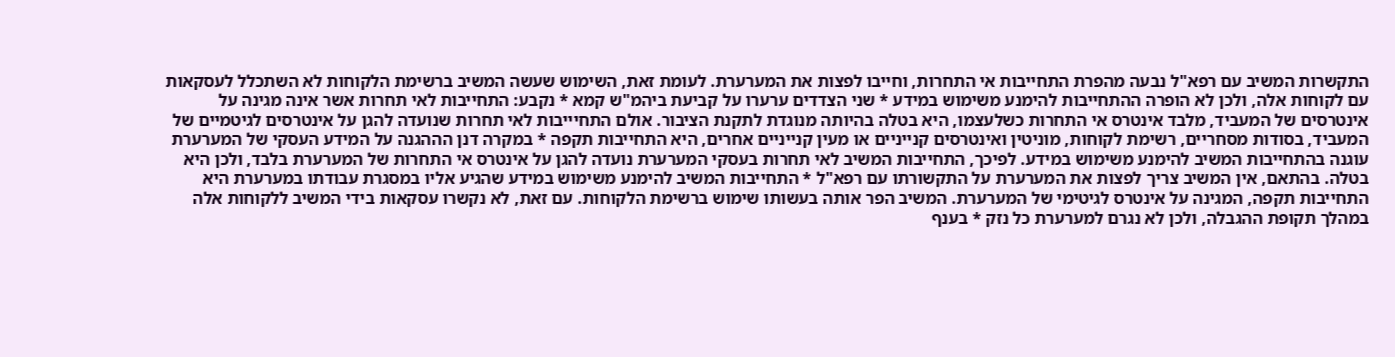התקשרות המשיב עם רפא"ל נבעה מהפרת התחייבות אי התחרות, וחייבו לפצות את המערערת. לעומת זאת, השימוש שעשה המשיב ברשימת הלקוחות לא השתכלל לעסקאות עם לקוחות אלה, ולכן לא הופרה ההתחייבות להימנע משימוש במידע * שני הצדדים ערערו על קביעת ביהמ"ש קמא * נקבע: התחייבות לאי תחרות אשר אינה מגינה על אינטרסים של המעביד, מלבד אינטרס אי התחרות כשלעצמו, היא בטלה בהיותה מנוגדת לתקנת הציבור. אולם התחיייבות לאי תחרות שנועדה להגן על אינטרסים לגיטמיים של המעביד, בסודות מסחריים, רשימת לקוחות, מוניטין ואינטרסים קנייניים או מעין קנייניים אחרים, היא התחייבות תקפה * במקרה דנן הההגנה על המידע העסקי של המערערת עוגנה בהתחייבות המשיב להימנע משימוש במידע. לפיכך, התחייבות המשיב לאי תחרות בעסקי המערערת נועדה להגן על אינטרס אי התחרות של המערערת בלבד, ולכן היא בטלה. בהתאם, אין המשיב צריך לפצות את המערערת על התקשורתו עם רפא"ל * התחייבות המשיב להימנע משימוש במידע שהגיע אליו במסגרת עבודתו במערערת היא התחייבות תקפה, המגינה על אינטרס לגיטימי של המערערת. המשיב הפר אותה בעשותו שימוש ברשימת הלקוחות. עם זאת, לא נקשרו עסקאות בידי המשיב ללקוחות אלה במהלך תקופת ההגבלה, ולכן לא נגרם למערערת כל נזק * בענף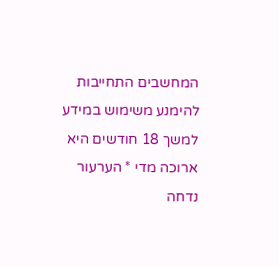המחשבים התחייבות להימנע משימוש במידע למשך 18 חודשים היא ארוכה מדי * הערעור נדחה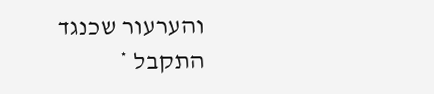והערעור שכנגד התקבל *